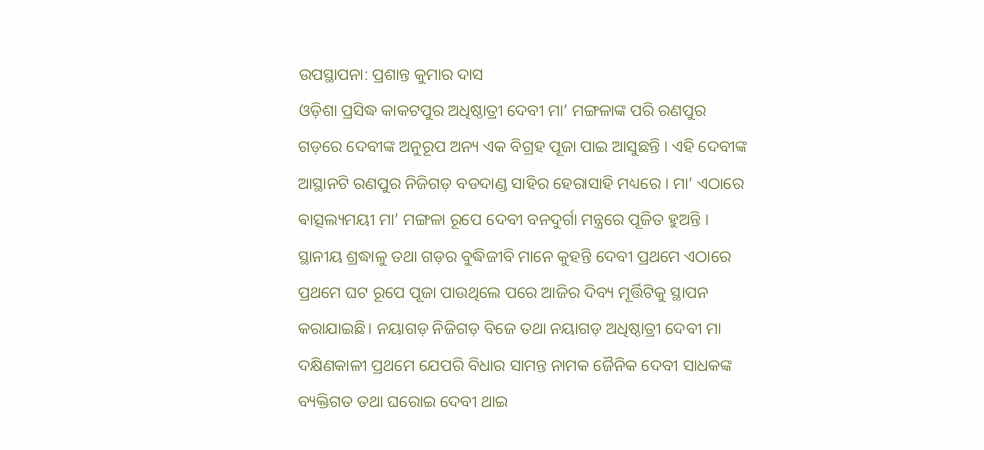ଉପସ୍ଥାପନା: ପ୍ରଶାନ୍ତ କୁମାର ଦାସ
ଓଡ଼ିଶା ପ୍ରସିଦ୍ଧ କାକଟପୁର ଅଧିଷ୍ଠାତ୍ରୀ ଦେବୀ ମା’ ମଙ୍ଗଳାଙ୍କ ପରି ରଣପୁର ଗଡ଼ରେ ଦେବୀଙ୍କ ଅନୁରୂପ ଅନ୍ୟ ଏକ ବିଗ୍ରହ ପୂଜା ପାଇ ଆସୁଛନ୍ତି । ଏହି ଦେବୀଙ୍କ ଆସ୍ଥାନଟି ରଣପୁର ନିଜିଗଡ଼ ବଡଦାଣ୍ଡ ସାହିର ହେରାସାହି ମଧ୍ୟରେ । ମା’ ଏଠାରେ ଵାତ୍ସଲ୍ୟମୟୀ ମା’ ମଙ୍ଗଳା ରୂପେ ଦେବୀ ବନଦୁର୍ଗା ମନ୍ତ୍ରରେ ପୂଜିତ ହୁଅନ୍ତି । ସ୍ଥାନୀୟ ଶ୍ରଦ୍ଧାଳୁ ତଥା ଗଡ଼ର ବୁଦ୍ଧିଜୀବି ମାନେ କୁହନ୍ତି ଦେବୀ ପ୍ରଥମେ ଏଠାରେ ପ୍ରଥମେ ଘଟ ରୂପେ ପୂଜା ପାଉଥିଲେ ପରେ ଆଜିର ଦିବ୍ୟ ମୂର୍ତ୍ତିଟିକୁ ସ୍ଥାପନ କରାଯାଇଛି। ନୟାଗଡ଼ ନିଜିଗଡ଼ ବିଜେ ତଥା ନୟାଗଡ଼ ଅଧିଷ୍ଠାତ୍ରୀ ଦେବୀ ମା ଦକ୍ଷିଣକାଳୀ ପ୍ରଥମେ ଯେପରି ବିଧାର ସାମନ୍ତ ନାମକ ଜୈନିକ ଦେବୀ ସାଧକଙ୍କ ବ୍ୟକ୍ତିଗତ ତଥା ଘରୋଇ ଦେବୀ ଥାଇ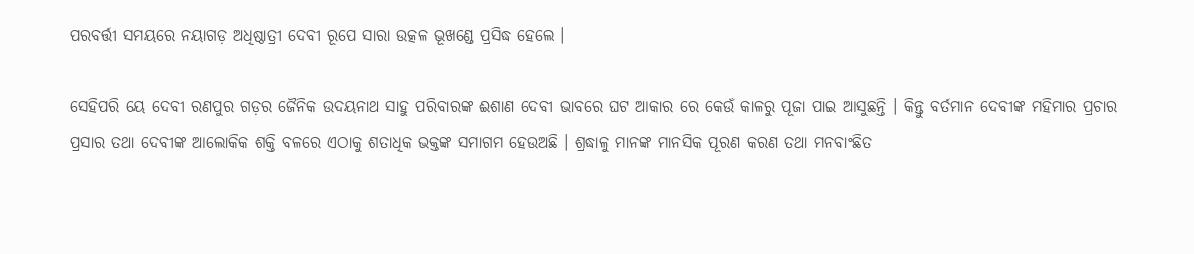ପରବର୍ତ୍ତୀ ସମୟରେ ନୟାଗଡ଼ ଅଧିଷ୍ଠାତ୍ରୀ ଦେବୀ ରୂପେ ସାରା ଉତ୍କଳ ଭୂଖଣ୍ଡେ ପ୍ରସିଦ୍ଧ ହେଲେ ।

ସେହିପରି ୟେ ଦେବୀ ରଣପୁର ଗଡ଼ର ଜୈନିକ ଉଦୟନାଥ ସାହୁ ପରିବାରଙ୍କ ଈଶାଣ ଦେବୀ ଭାବରେ ଘଟ ଆକାର ରେ କେଉଁ କାଳରୁ ପୂଜା ପାଇ ଆସୁଛନ୍ତି । କିନ୍ତୁ ବର୍ତମାନ ଦେବୀଙ୍କ ମହିମାର ପ୍ରଚାର ପ୍ରସାର ତଥା ଦେବୀଙ୍କ ଆଲୋକିକ ଶକ୍ତି ବଳରେ ଏଠାକୁ ଶତାଧିକ ଭକ୍ତଙ୍କ ସମାଗମ ହେଉଅଛି । ଶ୍ରଦ୍ଧାଳୁ ମାନଙ୍କ ମାନସିକ ପୂରଣ କରଣ ତଥା ମନବାଂଛିତ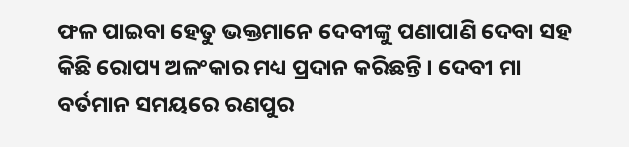ଫଳ ପାଇବା ହେତୁ ଭକ୍ତମାନେ ଦେବୀଙ୍କୁ ପଣାପାଣି ଦେବା ସହ କିଛି ରୋପ୍ୟ ଅଳଂକାର ମଧ୍ୟ ପ୍ରଦାନ କରିଛନ୍ତି । ଦେବୀ ମା ବର୍ତମାନ ସମୟରେ ରଣପୁର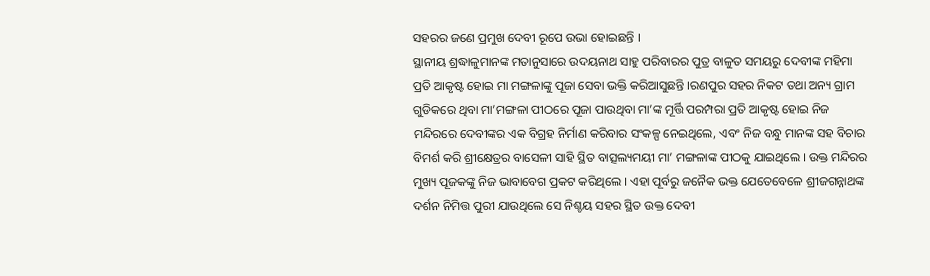ସହରର ଜଣେ ପ୍ରମୁଖ ଦେବୀ ରୂପେ ଉଭା ହୋଇଛନ୍ତି ।
ସ୍ଥାନୀୟ ଶ୍ରଦ୍ଧାଳୁମାନଙ୍କ ମତାନୁସାରେ ଉଦୟନାଥ ସାହୁ ପରିବାରର ପୁତ୍ର ବାଳୁତ ସମୟରୁ ଦେବୀଙ୍କ ମହିମା ପ୍ରତି ଆକୃଷ୍ଟ ହୋଇ ମା ମଙ୍ଗଳାଙ୍କୁ ପୂଜା ସେବା ଭକ୍ତି କରିଆସୁଛନ୍ତି ।ରଣପୁର ସହର ନିକଟ ତଥା ଅନ୍ୟ ଗ୍ରାମ ଗୁଡିକରେ ଥିବା ମା’ମଙ୍ଗଳା ପୀଠରେ ପୂଜା ପାଉଥିବା ମା’ଙ୍କ ମୂର୍ତ୍ତି ପରମ୍ପରା ପ୍ରତି ଆକୃଷ୍ଟ ହୋଇ ନିଜ ମନ୍ଦିରରେ ଦେବୀଙ୍କର ଏକ ବିଗ୍ରହ ନିର୍ମାଣ କରିବାର ସଂକଳ୍ପ ନେଇଥିଲେ, ଏବଂ ନିଜ ବନ୍ଧୁ ମାନଙ୍କ ସହ ବିଚାର ବିମର୍ଶ କରି ଶ୍ରୀକ୍ଷେତ୍ରର ବାସେଳୀ ସାହି ସ୍ଥିତ ବାତ୍ସଲ୍ୟମୟୀ ମା’ ମଙ୍ଗଳାଙ୍କ ପୀଠକୁ ଯାଇଥିଲେ । ଉକ୍ତ ମନ୍ଦିରର ମୁଖ୍ୟ ପୂଜକଙ୍କୁ ନିଜ ଭାବାବେଗ ପ୍ରକଟ କରିଥିଲେ । ଏହା ପୂର୍ବରୁ ଜନୈକ ଭକ୍ତ ଯେତେବେଳେ ଶ୍ରୀଜଗନ୍ନାଥଙ୍କ ଦର୍ଶନ ନିମିତ୍ତ ପୁରୀ ଯାଉଥିଲେ ସେ ନିଶ୍ଚୟ ସହର ସ୍ଥିତ ଉକ୍ତ ଦେବୀ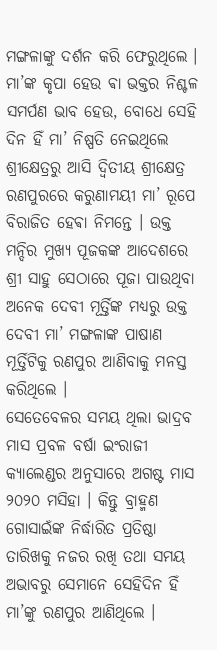ମଙ୍ଗଳାଙ୍କୁ ଦର୍ଶନ କରି ଫେରୁଥିଲେ । ମା’ଙ୍କ କୃପା ହେଉ ଵା ଭକ୍ତର ନିଶ୍ଚଳ ସମର୍ପଣ ଭାବ ହେଉ, ବୋଧେ ସେହି ଦିନ ହିଁ ମା’ ନିଷ୍ପତି ନେଇଥିଲେ ଶ୍ରୀକ୍ଷେତ୍ରରୁ ଆସି ଦ୍ୱିତୀୟ ଶ୍ରୀକ୍ଷେତ୍ର ରଣପୁରରେ କରୁଣାମୟୀ ମା’ ରୂପେ ବିରାଜିତ ହେଵା ନିମନ୍ତେ । ଉକ୍ତ ମନ୍ଦିର ମୁଖ୍ୟ ପୂଜକଙ୍କ ଆଦେଶରେ ଶ୍ରୀ ସାହୁ ସେଠାରେ ପୂଜା ପାଉଥିବା ଅନେକ ଦେବୀ ମୂର୍ତ୍ତିଙ୍କ ମଧ୍ୟରୁ ଉକ୍ତ ଦେବୀ ମା’ ମଙ୍ଗଳାଙ୍କ ପାଷାଣ ମୂର୍ତ୍ତିଟିକୁ ରଣପୁର ଆଣିବାକୁ ମନସ୍ତ କରିଥିଲେ ।
ସେତେବେଳର ସମୟ ଥିଲା ଭାଦ୍ରବ ମାସ ପ୍ରବଳ ବର୍ଷା ଇଂରାଜୀ କ୍ୟାଲେଣ୍ଡର ଅନୁସାରେ ଅଗଷ୍ଟ ମାସ ୨୦୨୦ ମସିହା । କିନ୍ତୁ ବ୍ରାହ୍ମଣ ଗୋସାଇଁଙ୍କ ନିର୍ଦ୍ଧାରିତ ପ୍ରତିଷ୍ଠା ତାରିଖକୁ ନଜର ରଖି ତଥା ସମୟ ଅଭାବରୁ ସେମାନେ ସେହିଦିନ ହିଁ ମା’ଙ୍କୁ ରଣପୁର ଆଣିଥିଲେ ।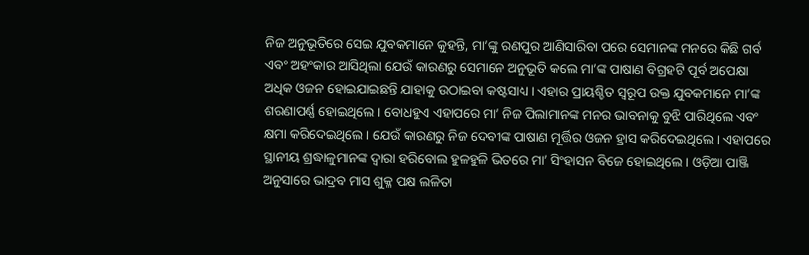ନିଜ ଅନୁଭୂତିରେ ସେଇ ଯୁବକମାନେ କୁହନ୍ତି, ମା’ଙ୍କୁ ରଣପୁର ଆଣିସାରିବା ପରେ ସେମାନଙ୍କ ମନରେ କିଛି ଗର୍ବ ଏବଂ ଅହଂକାର ଆସିଥିଲା ଯେଉଁ କାରଣରୁ ସେମାନେ ଅନୁଭୂତି କଲେ ମା’ଙ୍କ ପାଷାଣ ବିଗ୍ରହଟି ପୂର୍ବ ଅପେକ୍ଷା ଅଧିକ ଓଜନ ହୋଇଯାଇଛନ୍ତି ଯାହାକୁ ଉଠାଇବା କଷ୍ଟସାଧ୍ୟ । ଏହାର ପ୍ରାୟଶ୍ଚିତ ସ୍ୱରୂପ ଉକ୍ତ ଯୁବକମାନେ ମା’ଙ୍କ ଶରଣାପର୍ଣ୍ଣ ହୋଇଥିଲେ । ବୋଧହୁଏ ଏହାପରେ ମା’ ନିଜ ପିଲାମାନଙ୍କ ମନର ଭାବନାକୁ ବୁଝି ପାରିଥିଲେ ଏବଂ କ୍ଷମା କରିଦେଇଥିଲେ । ଯେଉଁ କାରଣରୁ ନିଜ ଦେବୀଙ୍କ ପାଷାଣ ମୂର୍ତ୍ତିର ଓଜନ ହ୍ରାସ କରିଦେଇଥିଲେ । ଏହାପରେ ସ୍ଥାନୀୟ ଶ୍ରଦ୍ଧାଳୁମାନଙ୍କ ଦ୍ୱାରା ହରିବୋଲ ହୁଳହୁଳି ଭିତରେ ମା’ ସିଂହାସନ ବିଜେ ହୋଇଥିଲେ । ଓଡ଼ିଆ ପାଞ୍ଜି ଅନୁସାରେ ଭାଦ୍ରବ ମାସ ଶୁକ୍ଳ ପକ୍ଷ ଲଳିତା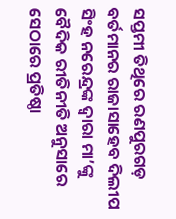ସପ୍ତମୀ ତିଥିରେ ରଣପୁରଗଡ଼ ବର୍ତମାନର ରାଜାସାହେବ ଦିଲୀପ ସିଂହ ନରେନ୍ଦ୍ରଙ୍କ ଦ୍ୱାରା ମା’ଙ୍କୁ ବୈଦିକ ରୀତିନୀତି ଅନୁସାରେ ସେଠାରେ ପ୍ରତିଷ୍ଠା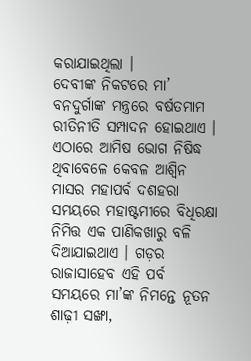କରାଯାଇଥିଲା ।
ଦେବୀଙ୍କ ନିକଟରେ ମା’ ବନଦୁର୍ଗାଙ୍କ ମନ୍ତ୍ରରେ ବର୍ଷତମାମ ରୀତିନୀତି ସମ୍ପାଦନ ହୋଇଥାଏ । ଏଠାରେ ଆମିଷ ଭୋଗ ନିଷିଦ୍ଧ ଥିବାବେଳେ କେବଳ ଆଶ୍ୱିନ ମାସର ମହାପର୍ବ ଦଶହରା ସମୟରେ ମହାଷ୍ଟମୀରେ ବିଧିରକ୍ଷା ନିମିତ୍ତ ଏକ ପାଣିକଖାରୁ ବଳି ଦିଆଯାଇଥାଏ । ଗଡ଼ର ରାଜାସାହେବ ଏହି ପର୍ବ ସମୟରେ ମା’ଙ୍କ ନିମନ୍ତେ ନୂତନ ଶାଢ଼ୀ ସଙ୍ଖା,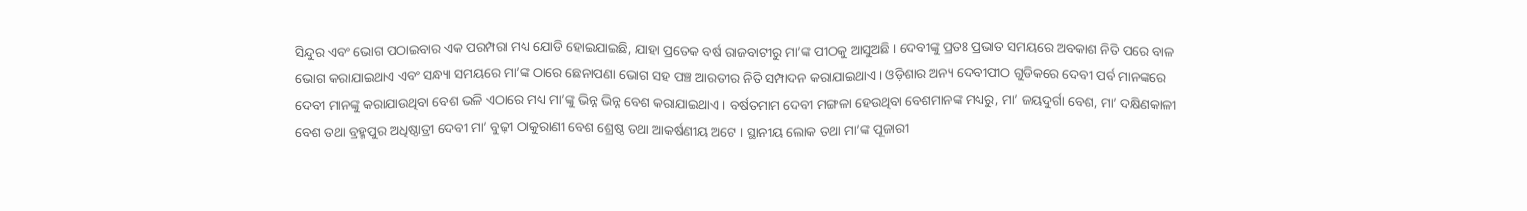ସିନ୍ଦୁର ଏବଂ ଭୋଗ ପଠାଇବାର ଏକ ପରମ୍ପରା ମଧ୍ୟ ଯୋଡି ହୋଇଯାଇଛି, ଯାହା ପ୍ରତେକ ବର୍ଷ ରାଜବାଟୀରୁ ମା’ଙ୍କ ପୀଠକୁ ଆସୁଅଛି । ଦେବୀଙ୍କୁ ପ୍ରତଃ ପ୍ରଭାତ ସମୟରେ ଅବକାଶ ନିତି ପରେ ବାଳ ଭୋଗ କରାଯାଇଥାଏ ଏବଂ ସନ୍ଧ୍ୟା ସମୟରେ ମା’ଙ୍କ ଠାରେ ଛେନାପଣା ଭୋଗ ସହ ପଞ୍ଚ ଆରତୀର ନିତି ସମ୍ପାଦନ କରାଯାଇଥାଏ । ଓଡ଼ିଶାର ଅନ୍ୟ ଦେବୀପୀଠ ଗୁଡିକରେ ଦେବୀ ପର୍ବ ମାନଙ୍କରେ ଦେବୀ ମାନଙ୍କୁ କରାଯାଉଥିବା ବେଶ ଭଳି ଏଠାରେ ମଧ୍ୟ ମା’ଙ୍କୁ ଭିନ୍ନ ଭିନ୍ନ ବେଶ କରାଯାଇଥାଏ । ବର୍ଷତମାମ ଦେବୀ ମଙ୍ଗଳା ହେଉଥିବା ବେଶମାନଙ୍କ ମଧ୍ୟରୁ, ମା’ ଜୟଦୁର୍ଗା ବେଶ, ମା’ ଦକ୍ଷିଣକାଳୀ ବେଶ ତଥା ବ୍ରହ୍ମପୁର ଅଧିଷ୍ଠାତ୍ରୀ ଦେବୀ ମା’ ବୁଢ଼ୀ ଠାକୁରାଣୀ ବେଶ ଶ୍ରେଷ୍ଠ ତଥା ଆକର୍ଷଣୀୟ ଅଟେ । ସ୍ଥାନୀୟ ଲୋକ ତଥା ମା’ଙ୍କ ପୂଜାରୀ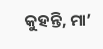କୁହନ୍ତି, ମା’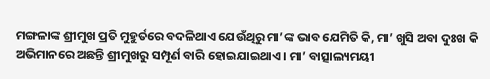ମଙ୍ଗଳାଙ୍କ ଶ୍ରୀମୁଖ ପ୍ରତି ମୁହୁର୍ତରେ ବଦଳିଥାଏ ଯେଉଁଥିରୁ ମା’ଙ୍କ ଭାବ ଯେମିତି କି, ମା’ ଖୁସି ଅବା ଦୁଃଖ କି ଅଭିମାନରେ ଅଛନ୍ତି ଶ୍ରୀମୁଖରୁ ସମ୍ପୂର୍ଣ ବାରି ହୋଇଯାଇଥାଏ । ମା’ ବାତ୍ସାଲ୍ୟମୟୀ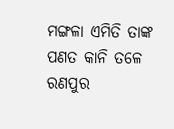ମଙ୍ଗଳା ଏମିତି ତାଙ୍କ ପଣତ କାନି ତଳେ ରଣପୁର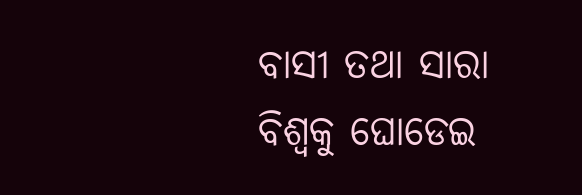ବାସୀ ତଥା ସାରା ବିଶ୍ୱକୁ ଘୋଡେଇ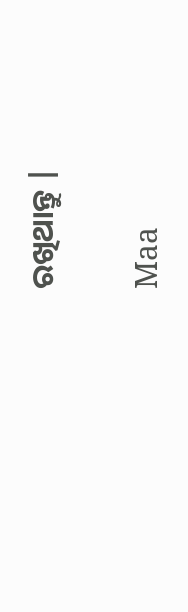ରଖିଥାନ୍ତୁ |

Maa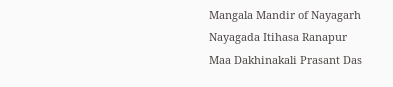Mangala Mandir of Nayagarh Nayagada Itihasa Ranapur Maa Dakhinakali Prasant Das